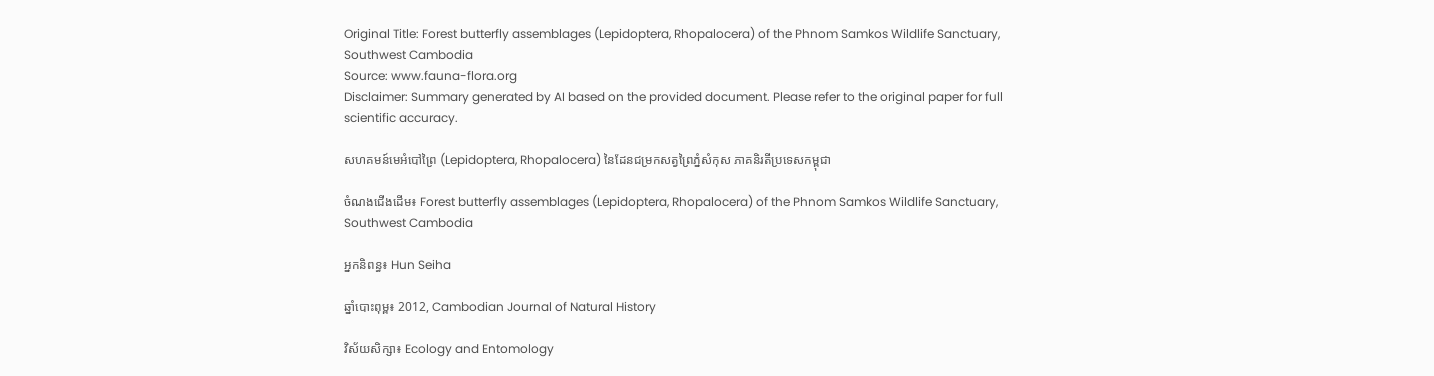Original Title: Forest butterfly assemblages (Lepidoptera, Rhopalocera) of the Phnom Samkos Wildlife Sanctuary, Southwest Cambodia
Source: www.fauna-flora.org
Disclaimer: Summary generated by AI based on the provided document. Please refer to the original paper for full scientific accuracy.

សហគមន៍មេអំបៅព្រៃ (Lepidoptera, Rhopalocera) នៃដែនជម្រកសត្វព្រៃភ្នំសំកុស ភាគនិរតីប្រទេសកម្ពុជា

ចំណងជើងដើម៖ Forest butterfly assemblages (Lepidoptera, Rhopalocera) of the Phnom Samkos Wildlife Sanctuary, Southwest Cambodia

អ្នកនិពន្ធ៖ Hun Seiha

ឆ្នាំបោះពុម្ព៖ 2012, Cambodian Journal of Natural History

វិស័យសិក្សា៖ Ecology and Entomology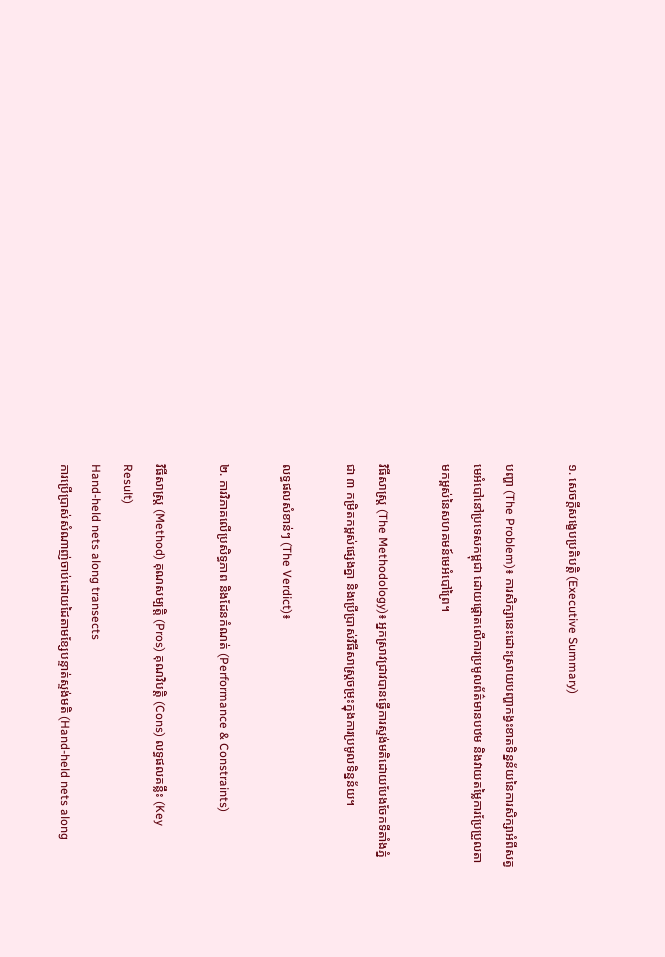១. សេចក្តីសង្ខេបប្រតិបត្តិ (Executive Summary)

បញ្ហា (The Problem)៖ ការសិក្សានេះដោះស្រាយបញ្ហាកង្វះខាតទិន្នន័យនៃការសិក្សាអំពីសត្វមេអំបៅនៅប្រទេសកម្ពុជា ដោយផ្តោតលើការប្រមូលព័ត៌មានបឋម និងវាយតម្លៃការប្រែប្រួលតាមកម្ពស់នៃសហគមន៍មេអំបៅព្រៃ។

វិធីសាស្ត្រ (The Methodology)៖ អ្នកស្រាវជ្រាវបានធ្វើការស្ទង់មតិដោយបែងចែកទីតាំងភ្នំជា ៣ កម្រិតកម្ពស់ផ្សេងគ្នា និងប្រើប្រាស់វិធីសាស្ត្រចម្រុះក្នុងការប្រមូលទិន្នន័យ។

លទ្ធផលសំខាន់ៗ (The Verdict)៖

២. ការវិភាគលើប្រសិទ្ធភាព និងដែនកំណត់ (Performance & Constraints)

វិធីសាស្ត្រ (Method) គុណសម្បត្តិ (Pros) គុណវិបត្តិ (Cons) លទ្ធផលគន្លឹះ (Key Result)
Hand-held nets along transects
ការប្រើប្រាស់សំណាញ់ចាប់ដោយដៃតាមខ្សែបន្ទាត់ស្ទង់មតិ (Hand-held nets along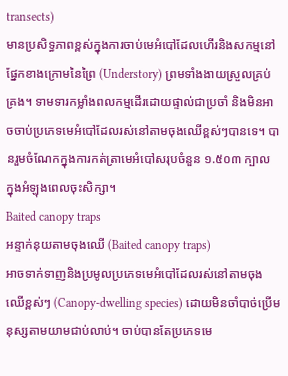transects)
មានប្រសិទ្ធភាពខ្ពស់ក្នុងការចាប់មេអំបៅដែលហើរនិងសកម្មនៅផ្នែកខាងក្រោមនៃព្រៃ (Understory) ព្រមទាំងងាយស្រួលគ្រប់គ្រង។ ទាមទារកម្លាំងពលកម្មដើរដោយផ្ទាល់ជាប្រចាំ និងមិនអាចចាប់ប្រភេទមេអំបៅដែលរស់នៅតាមចុងឈើខ្ពស់ៗបានទេ។ បានរួមចំណែកក្នុងការកត់ត្រាមេអំបៅសរុបចំនួន ១.៥០៣ ក្បាល ក្នុងអំឡុងពេលចុះសិក្សា។
Baited canopy traps
អន្ទាក់នុយតាមចុងឈើ (Baited canopy traps)
អាចទាក់ទាញនិងប្រមូលប្រភេទមេអំបៅដែលរស់នៅតាមចុងឈើខ្ពស់ៗ (Canopy-dwelling species) ដោយមិនចាំបាច់ប្រើមនុស្សតាមយាមជាប់លាប់។ ចាប់បានតែប្រភេទមេ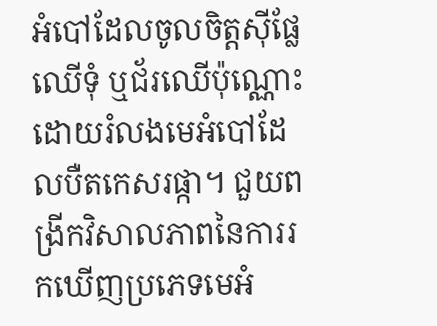អំបៅដែលចូលចិត្តស៊ីផ្លែឈើទុំ ឬជ័រឈើប៉ុណ្ណោះ ដោយរំលងមេអំបៅដែលបឺតកេសរផ្កា។ ជួយពង្រីកវិសាលភាពនៃការរកឃើញប្រភេទមេអំ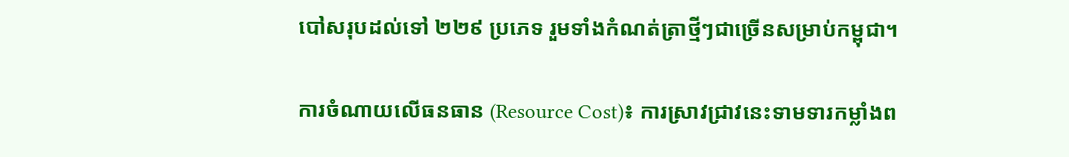បៅសរុបដល់ទៅ ២២៩ ប្រភេទ រួមទាំងកំណត់ត្រាថ្មីៗជាច្រើនសម្រាប់កម្ពុជា។

ការចំណាយលើធនធាន (Resource Cost)៖ ការស្រាវជ្រាវនេះទាមទារកម្លាំងព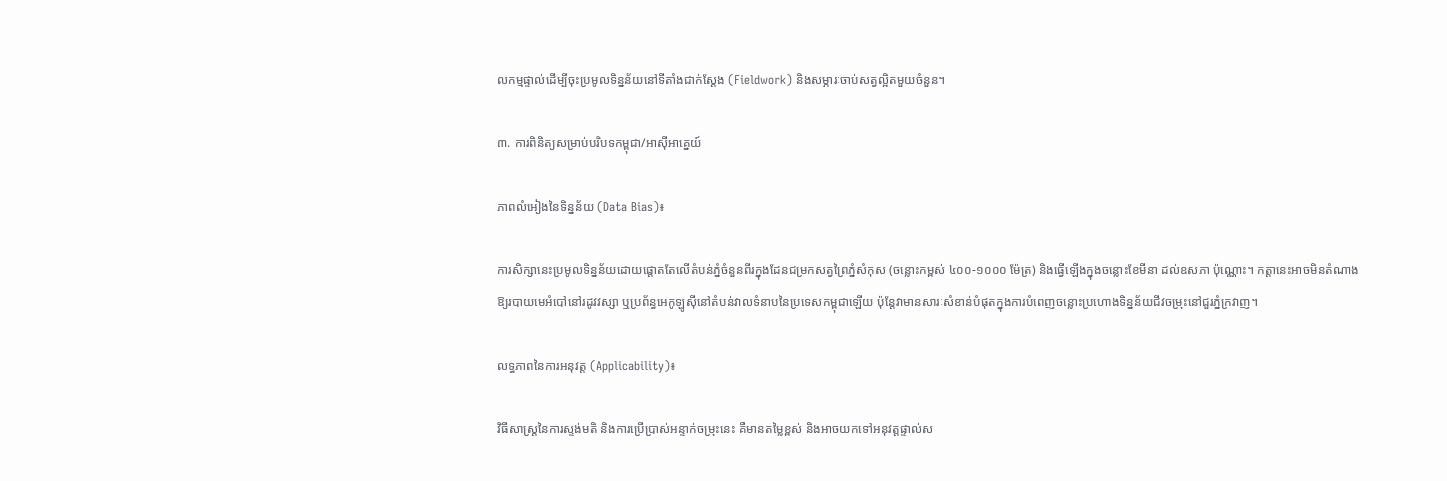លកម្មផ្ទាល់ដើម្បីចុះប្រមូលទិន្នន័យនៅទីតាំងជាក់ស្តែង (Fieldwork) និងសម្ភារៈចាប់សត្វល្អិតមួយចំនួន។

៣. ការពិនិត្យសម្រាប់បរិបទកម្ពុជា/អាស៊ីអាគ្នេយ៍

ភាពលំអៀងនៃទិន្នន័យ (Data Bias)៖

ការសិក្សានេះប្រមូលទិន្នន័យដោយផ្តោតតែលើតំបន់ភ្នំចំនួនពីរក្នុងដែនជម្រកសត្វព្រៃភ្នំសំកុស (ចន្លោះកម្ពស់ ៤០០-១០០០ ម៉ែត្រ) និងធ្វើឡើងក្នុងចន្លោះខែមីនា ដល់ឧសភា ប៉ុណ្ណោះ។ កត្តានេះអាចមិនតំណាងឱ្យរបាយមេអំបៅនៅរដូវវស្សា ឬប្រព័ន្ធអេកូឡូស៊ីនៅតំបន់វាលទំនាបនៃប្រទេសកម្ពុជាឡើយ ប៉ុន្តែវាមានសារៈសំខាន់បំផុតក្នុងការបំពេញចន្លោះប្រហោងទិន្នន័យជីវចម្រុះនៅជួរភ្នំក្រវាញ។

លទ្ធភាពនៃការអនុវត្ត (Applicability)៖

វិធីសាស្ត្រនៃការស្ទង់មតិ និងការប្រើប្រាស់អន្ទាក់ចម្រុះនេះ គឺមានតម្លៃខ្ពស់ និងអាចយកទៅអនុវត្តផ្ទាល់ស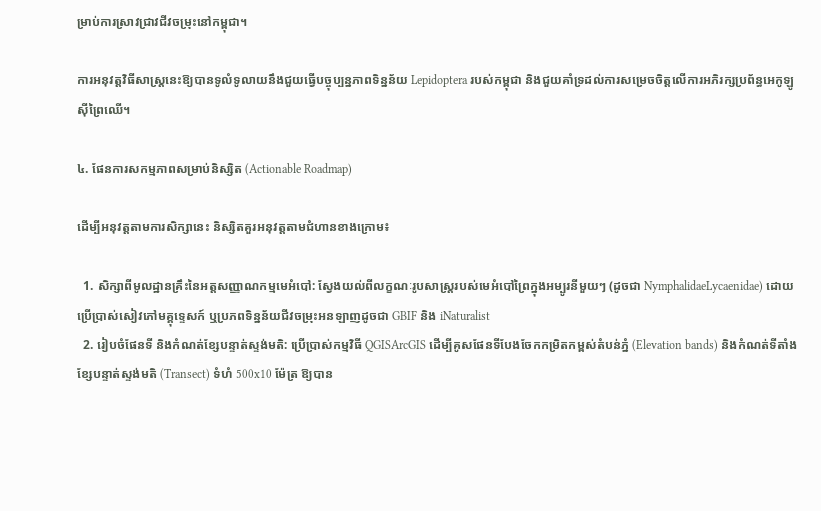ម្រាប់ការស្រាវជ្រាវជីវចម្រុះនៅកម្ពុជា។

ការអនុវត្តវិធីសាស្ត្រនេះឱ្យបានទូលំទូលាយនឹងជួយធ្វើបច្ចុប្បន្នភាពទិន្នន័យ Lepidoptera របស់កម្ពុជា និងជួយគាំទ្រដល់ការសម្រេចចិត្តលើការអភិរក្សប្រព័ន្ធអេកូឡូស៊ីព្រៃឈើ។

៤. ផែនការសកម្មភាពសម្រាប់និស្សិត (Actionable Roadmap)

ដើម្បីអនុវត្តតាមការសិក្សានេះ និស្សិតគួរអនុវត្តតាមជំហានខាងក្រោម៖

  1. សិក្សាពីមូលដ្ឋានគ្រឹះនៃអត្តសញ្ញាណកម្មមេអំបៅ: ស្វែងយល់ពីលក្ខណៈរូបសាស្ត្ររបស់មេអំបៅព្រៃក្នុងអម្បូរនីមួយៗ (ដូចជា NymphalidaeLycaenidae) ដោយប្រើប្រាស់សៀវភៅមគ្គុទ្ទេសក៍ ឬប្រភពទិន្នន័យជីវចម្រុះអនឡាញដូចជា GBIF និង iNaturalist
  2. រៀបចំផែនទី និងកំណត់ខ្សែបន្ទាត់ស្ទង់មតិ: ប្រើប្រាស់កម្មវិធី QGISArcGIS ដើម្បីគូសផែនទីបែងចែកកម្រិតកម្ពស់តំបន់ភ្នំ (Elevation bands) និងកំណត់ទីតាំងខ្សែបន្ទាត់ស្ទង់មតិ (Transect) ទំហំ 500x10 ម៉ែត្រ ឱ្យបាន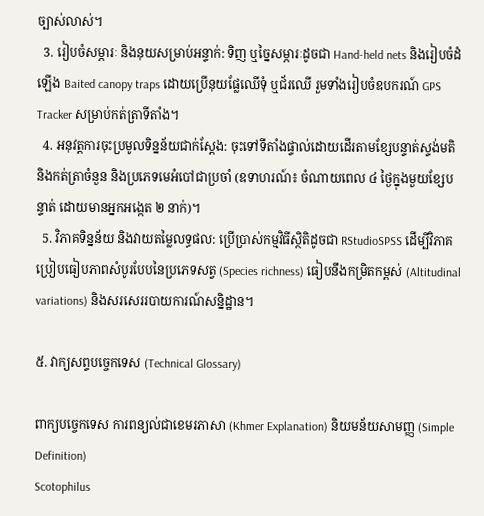ច្បាស់លាស់។
  3. រៀបចំសម្ភារៈ និងនុយសម្រាប់អន្ទាក់: ទិញ ឬច្នៃសម្ភារៈដូចជា Hand-held nets និងរៀបចំដំឡើង Baited canopy traps ដោយប្រើនុយផ្លែឈើទុំ ឬជ័រឈើ រួមទាំងរៀបចំឧបករណ៍ GPS Tracker សម្រាប់កត់ត្រាទីតាំង។
  4. អនុវត្តការចុះប្រមូលទិន្នន័យជាក់ស្តែង: ចុះទៅទីតាំងផ្ទាល់ដោយដើរតាមខ្សែបន្ទាត់ស្ទង់មតិ និងកត់ត្រាចំនួន និងប្រភេទមេអំបៅជាប្រចាំ (ឧទាហរណ៍៖ ចំណាយពេល ៤ ថ្ងៃក្នុងមួយខ្សែបន្ទាត់ ដោយមានអ្នកអង្កេត ២ នាក់)។
  5. វិភាគទិន្នន័យ និងវាយតម្លៃលទ្ធផល: ប្រើប្រាស់កម្មវិធីស្ថិតិដូចជា RStudioSPSS ដើម្បីវិភាគប្រៀបធៀបភាពសំបូរបែបនៃប្រភេទសត្វ (Species richness) ធៀបនឹងកម្រិតកម្ពស់ (Altitudinal variations) និងសរសេររបាយការណ៍សន្និដ្ឋាន។

៥. វាក្យសព្ទបច្ចេកទេស (Technical Glossary)

ពាក្យបច្ចេកទេស ការពន្យល់ជាខេមរភាសា (Khmer Explanation) និយមន័យសាមញ្ញ (Simple Definition)
Scotophilus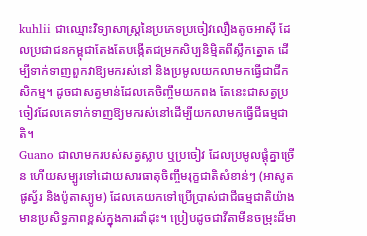kuhlii ជាឈ្មោះវិទ្យាសាស្ត្រនៃប្រភេទប្រចៀវលឿងតូចអាស៊ី ដែលប្រជាជនកម្ពុជាតែងតែបង្កើតជម្រកសិប្បនិម្មិតពីស្លឹកត្នោត ដើម្បីទាក់ទាញពួកវាឱ្យមករស់នៅ និងប្រមូលយកលាមកធ្វើជាជីកសិកម្ម។ ដូចជាសត្វមាន់ដែលគេចិញ្ចឹមយកពង តែនេះជាសត្វប្រចៀវដែលគេទាក់ទាញឱ្យមករស់នៅដើម្បីយកលាមកធ្វើជីធម្មជាតិ។
Guano ជាលាមករបស់សត្វស្លាប ឬប្រចៀវ ដែលប្រមូលផ្តុំគ្នាច្រើន ហើយសម្បូរទៅដោយសារធាតុចិញ្ចឹមរុក្ខជាតិសំខាន់ៗ (អាសូត ផូស្វ័រ និងប៉ូតាស្យូម) ដែលគេយកទៅប្រើប្រាស់ជាជីធម្មជាតិយ៉ាងមានប្រសិទ្ធភាពខ្ពស់ក្នុងការដាំដុះ។ ប្រៀបដូចជាវីតាមីនចម្រុះដ៏មា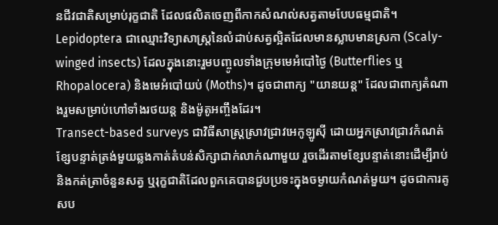នជីវជាតិសម្រាប់រុក្ខជាតិ ដែលផលិតចេញពីកាកសំណល់សត្វតាមបែបធម្មជាតិ។
Lepidoptera ជាឈ្មោះវិទ្យាសាស្ត្រនៃលំដាប់សត្វល្អិតដែលមានស្លាបមានស្រកា (Scaly-winged insects) ដែលក្នុងនោះរួមបញ្ចូលទាំងក្រុមមេអំបៅថ្ងៃ (Butterflies ឬ Rhopalocera) និងមេអំបៅយប់ (Moths)។ ដូចជាពាក្យ "យានយន្ត" ដែលជាពាក្យតំណាងរួមសម្រាប់ហៅទាំងរថយន្ត និងម៉ូតូអញ្ចឹងដែរ។
Transect-based surveys ជាវិធីសាស្ត្រស្រាវជ្រាវអេកូឡូស៊ី ដោយអ្នកស្រាវជ្រាវកំណត់ខ្សែបន្ទាត់ត្រង់មួយឆ្លងកាត់តំបន់សិក្សាជាក់លាក់ណាមួយ រួចដើរតាមខ្សែបន្ទាត់នោះដើម្បីរាប់និងកត់ត្រាចំនួនសត្វ ឬរុក្ខជាតិដែលពួកគេបានជួបប្រទះក្នុងចម្ងាយកំណត់មួយ។ ដូចជាការគូសប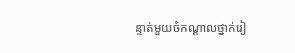ន្ទាត់មួយចំកណ្តាលថ្នាក់រៀ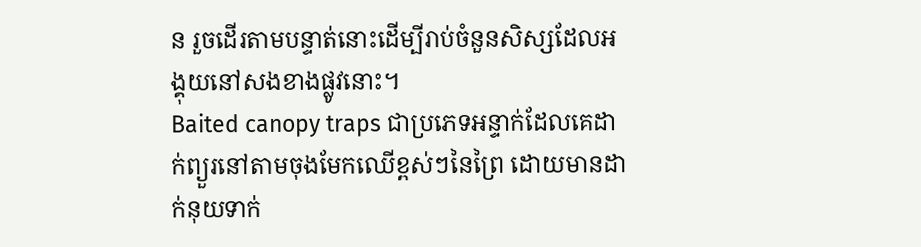ន រួចដើរតាមបន្ទាត់នោះដើម្បីរាប់ចំនួនសិស្សដែលអង្គុយនៅសងខាងផ្លូវនោះ។
Baited canopy traps ជាប្រភេទអន្ទាក់ដែលគេដាក់ព្យួរនៅតាមចុងមែកឈើខ្ពស់ៗនៃព្រៃ ដោយមានដាក់នុយទាក់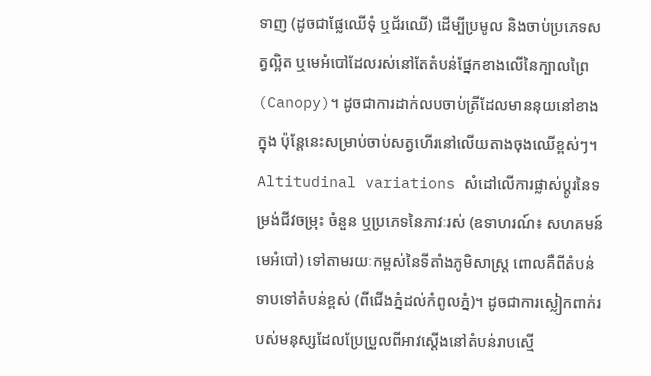ទាញ (ដូចជាផ្លែឈើទុំ ឬជ័រឈើ) ដើម្បីប្រមូល និងចាប់ប្រភេទសត្វល្អិត ឬមេអំបៅដែលរស់នៅតែតំបន់ផ្នែកខាងលើនៃក្បាលព្រៃ (Canopy)។ ដូចជាការដាក់លបចាប់ត្រីដែលមាននុយនៅខាងក្នុង ប៉ុន្តែនេះសម្រាប់ចាប់សត្វហើរនៅលើយតាងចុងឈើខ្ពស់ៗ។
Altitudinal variations សំដៅលើការផ្លាស់ប្តូរនៃទម្រង់ជីវចម្រុះ ចំនួន ឬប្រភេទនៃភាវៈរស់ (ឧទាហរណ៍៖ សហគមន៍មេអំបៅ) ទៅតាមរយៈកម្ពស់នៃទីតាំងភូមិសាស្ត្រ ពោលគឺពីតំបន់ទាបទៅតំបន់ខ្ពស់ (ពីជើងភ្នំដល់កំពូលភ្នំ)។ ដូចជាការស្លៀកពាក់របស់មនុស្សដែលប្រែប្រួលពីអាវស្តើងនៅតំបន់រាបស្មើ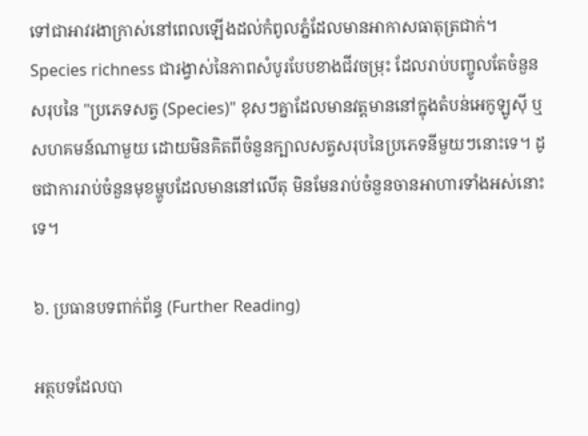ទៅជាអាវរងាក្រាស់នៅពេលឡើងដល់កំពូលភ្នំដែលមានអាកាសធាតុត្រជាក់។
Species richness ជារង្វាស់នៃភាពសំបូរបែបខាងជីវចម្រុះ ដែលរាប់បញ្ចូលតែចំនួនសរុបនៃ "ប្រភេទសត្វ (Species)" ខុសៗគ្នាដែលមានវត្តមាននៅក្នុងតំបន់អេកូឡូស៊ី ឬសហគមន៍ណាមួយ ដោយមិនគិតពីចំនួនក្បាលសត្វសរុបនៃប្រភេទនីមួយៗនោះទេ។ ដូចជាការរាប់ចំនួនមុខម្ហូបដែលមាននៅលើតុ មិនមែនរាប់ចំនួនចានអាហារទាំងអស់នោះទេ។

៦. ប្រធានបទពាក់ព័ន្ធ (Further Reading)

អត្ថបទដែលបា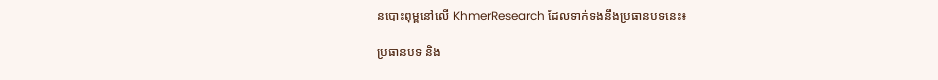នបោះពុម្ពនៅលើ KhmerResearch ដែលទាក់ទងនឹងប្រធានបទនេះ៖

ប្រធានបទ និង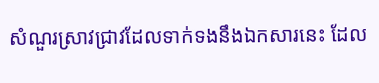សំណួរស្រាវជ្រាវដែលទាក់ទងនឹងឯកសារនេះ ដែល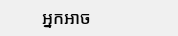អ្នកអាច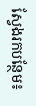ស្វែងរកបន្ថែម៖